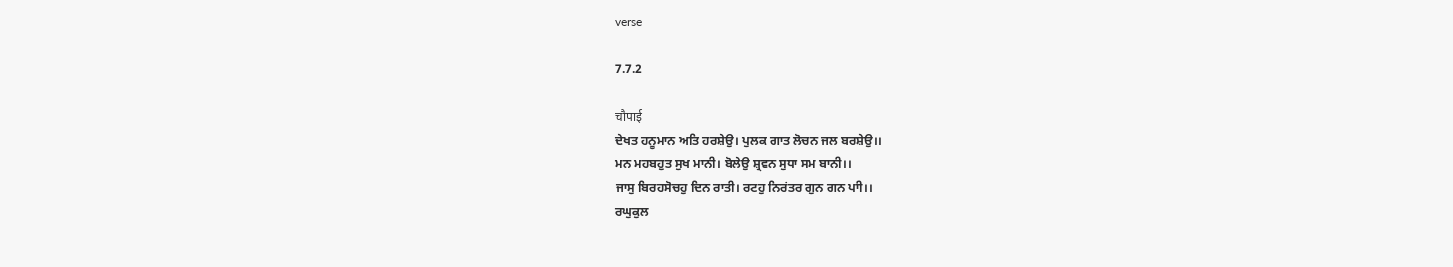verse

7.7.2

चौपाई
ਦੇਖਤ ਹਨੂਮਾਨ ਅਤਿ ਹਰਸ਼ੇਉ। ਪੁਲਕ ਗਾਤ ਲੋਚਨ ਜਲ ਬਰਸ਼ੇਉ।।
ਮਨ ਮਹਬਹੁਤ ਸੁਖ ਮਾਨੀ। ਬੋਲੇਉ ਸ਼੍ਰਵਨ ਸੁਧਾ ਸਮ ਬਾਨੀ।।
ਜਾਸੁ ਬਿਰਹਸੋਚਹੁ ਦਿਨ ਰਾਤੀ। ਰਟਹੁ ਨਿਰਂਤਰ ਗੁਨ ਗਨ ਪਾੀ।।
ਰਘੁਕੁਲ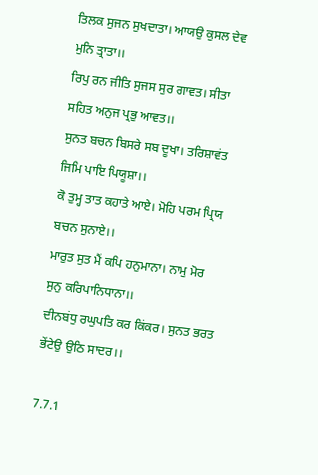ਤਿਲਕ ਸੁਜਨ ਸੁਖਦਾਤਾ। ਆਯਉ ਕੁਸਲ ਦੇਵ ਮੁਨਿ ਤ੍ਰਾਤਾ।।
ਰਿਪੁ ਰਨ ਜੀਤਿ ਸੁਜਸ ਸੁਰ ਗਾਵਤ। ਸੀਤਾ ਸਹਿਤ ਅਨੁਜ ਪ੍ਰਭੁ ਆਵਤ।।
ਸੁਨਤ ਬਚਨ ਬਿਸਰੇ ਸਬ ਦੂਖਾ। ਤਰਿਸ਼ਾਵਂਤ ਜਿਮਿ ਪਾਇ ਪਿਯੂਸ਼ਾ।।
ਕੋ ਤੁਮ੍ਹ ਤਾਤ ਕਹਾਤੇ ਆਏ। ਮੋਹਿ ਪਰਮ ਪ੍ਰਿਯ ਬਚਨ ਸੁਨਾਏ।।
ਮਾਰੁਤ ਸੁਤ ਮੈਂ ਕਪਿ ਹਨੁਮਾਨਾ। ਨਾਮੁ ਮੋਰ ਸੁਨੁ ਕਰਿਪਾਨਿਧਾਨਾ।।
ਦੀਨਬਂਧੁ ਰਘੁਪਤਿ ਕਰ ਕਿਂਕਰ। ਸੁਨਤ ਭਰਤ ਭੇਂਟੇਉ ਉਠਿ ਸਾਦਰ।।

7.7.1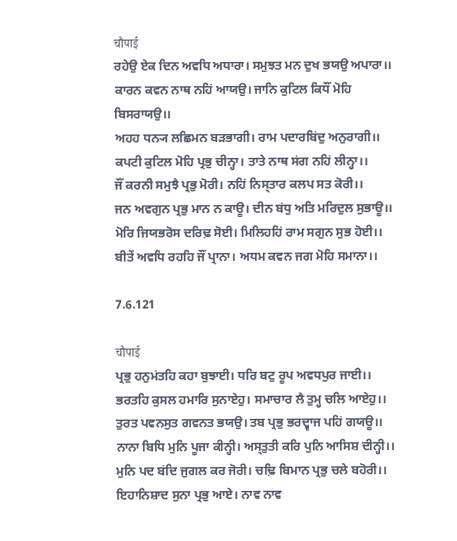चौपाई
ਰਹੇਉ ਏਕ ਦਿਨ ਅਵਧਿ ਅਧਾਰਾ। ਸਮੁਝਤ ਮਨ ਦੁਖ ਭਯਉ ਅਪਾਰਾ।।
ਕਾਰਨ ਕਵਨ ਨਾਥ ਨਹਿਂ ਆਯਉ। ਜਾਨਿ ਕੁਟਿਲ ਕਿਧੌਂ ਮੋਹਿ ਬਿਸਰਾਯਉ।।
ਅਹਹ ਧਨ੍ਯ ਲਛਿਮਨ ਬਡ਼ਭਾਗੀ। ਰਾਮ ਪਦਾਰਬਿਂਦੁ ਅਨੁਰਾਗੀ।।
ਕਪਟੀ ਕੁਟਿਲ ਮੋਹਿ ਪ੍ਰਭੁ ਚੀਨ੍ਹਾ। ਤਾਤੇ ਨਾਥ ਸਂਗ ਨਹਿਂ ਲੀਨ੍ਹਾ।।
ਜੌਂ ਕਰਨੀ ਸਮੁਝੈ ਪ੍ਰਭੁ ਮੋਰੀ। ਨਹਿਂ ਨਿਸ੍ਤਾਰ ਕਲਪ ਸਤ ਕੋਰੀ।।
ਜਨ ਅਵਗੁਨ ਪ੍ਰਭੁ ਮਾਨ ਨ ਕਾਊ। ਦੀਨ ਬਂਧੁ ਅਤਿ ਮਰਿਦੁਲ ਸੁਭਾਊ।।
ਮੋਰਿ ਜਿਯਭਰੋਸ ਦਰਿਢ਼ ਸੋਈ। ਮਿਲਿਹਹਿਂ ਰਾਮ ਸਗੁਨ ਸੁਭ ਹੋਈ।।
ਬੀਤੇਂ ਅਵਧਿ ਰਹਹਿ ਜੌਂ ਪ੍ਰਾਨਾ। ਅਧਮ ਕਵਨ ਜਗ ਮੋਹਿ ਸਮਾਨਾ।।

7.6.121

चौपाई
ਪ੍ਰਭੁ ਹਨੁਮਂਤਹਿ ਕਹਾ ਬੁਝਾਈ। ਧਰਿ ਬਟੁ ਰੂਪ ਅਵਧਪੁਰ ਜਾਈ।।
ਭਰਤਹਿ ਕੁਸਲ ਹਮਾਰਿ ਸੁਨਾਏਹੁ। ਸਮਾਚਾਰ ਲੈ ਤੁਮ੍ਹ ਚਲਿ ਆਏਹੁ।।
ਤੁਰਤ ਪਵਨਸੁਤ ਗਵਨਤ ਭਯਉ। ਤਬ ਪ੍ਰਭੁ ਭਰਦ੍ਵਾਜ ਪਹਿਂ ਗਯਊ।।
ਨਾਨਾ ਬਿਧਿ ਮੁਨਿ ਪੂਜਾ ਕੀਨ੍ਹੀ। ਅਸ੍ਤੁਤੀ ਕਰਿ ਪੁਨਿ ਆਸਿਸ਼ ਦੀਨ੍ਹੀ।।
ਮੁਨਿ ਪਦ ਬਂਦਿ ਜੁਗਲ ਕਰ ਜੋਰੀ। ਚਢ਼ਿ ਬਿਮਾਨ ਪ੍ਰਭੁ ਚਲੇ ਬਹੋਰੀ।।
ਇਹਾਨਿਸ਼ਾਦ ਸੁਨਾ ਪ੍ਰਭੁ ਆਏ। ਨਾਵ ਨਾਵ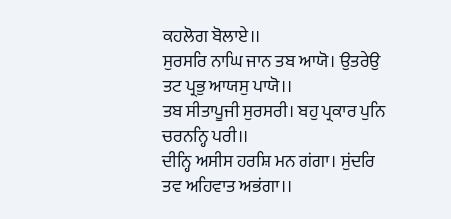ਕਹਲੋਗ ਬੋਲਾਏ।।
ਸੁਰਸਰਿ ਨਾਘਿ ਜਾਨ ਤਬ ਆਯੋ। ਉਤਰੇਉ ਤਟ ਪ੍ਰਭੁ ਆਯਸੁ ਪਾਯੋ।।
ਤਬ ਸੀਤਾਪੂਜੀ ਸੁਰਸਰੀ। ਬਹੁ ਪ੍ਰਕਾਰ ਪੁਨਿ ਚਰਨਨ੍ਹਿ ਪਰੀ।।
ਦੀਨ੍ਹਿ ਅਸੀਸ ਹਰਸ਼ਿ ਮਨ ਗਂਗਾ। ਸੁਂਦਰਿ ਤਵ ਅਹਿਵਾਤ ਅਭਂਗਾ।।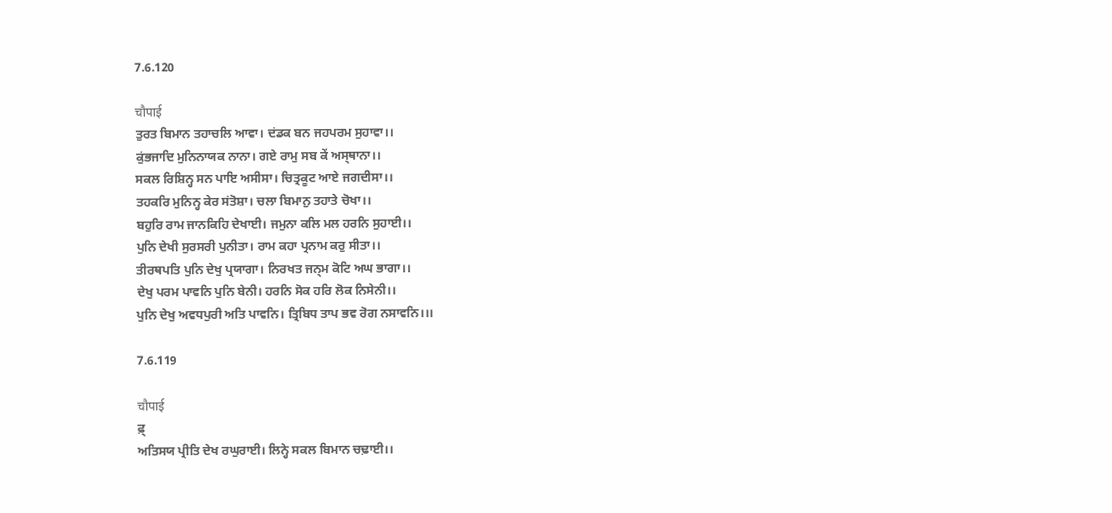7.6.120

चौपाई
ਤੁਰਤ ਬਿਮਾਨ ਤਹਾਚਲਿ ਆਵਾ। ਦਂਡਕ ਬਨ ਜਹਪਰਮ ਸੁਹਾਵਾ।।
ਕੁਂਭਜਾਦਿ ਮੁਨਿਨਾਯਕ ਨਾਨਾ। ਗਏ ਰਾਮੁ ਸਬ ਕੇਂ ਅਸ੍ਥਾਨਾ।।
ਸਕਲ ਰਿਸ਼ਿਨ੍ਹ ਸਨ ਪਾਇ ਅਸੀਸਾ। ਚਿਤ੍ਰਕੂਟ ਆਏ ਜਗਦੀਸਾ।।
ਤਹਕਰਿ ਮੁਨਿਨ੍ਹ ਕੇਰ ਸਂਤੋਸ਼ਾ। ਚਲਾ ਬਿਮਾਨੁ ਤਹਾਤੇ ਚੋਖਾ।।
ਬਹੁਰਿ ਰਾਮ ਜਾਨਕਿਹਿ ਦੇਖਾਈ। ਜਮੁਨਾ ਕਲਿ ਮਲ ਹਰਨਿ ਸੁਹਾਈ।।
ਪੁਨਿ ਦੇਖੀ ਸੁਰਸਰੀ ਪੁਨੀਤਾ। ਰਾਮ ਕਹਾ ਪ੍ਰਨਾਮ ਕਰੁ ਸੀਤਾ।।
ਤੀਰਥਪਤਿ ਪੁਨਿ ਦੇਖੁ ਪ੍ਰਯਾਗਾ। ਨਿਰਖਤ ਜਨ੍ਮ ਕੋਟਿ ਅਘ ਭਾਗਾ।।
ਦੇਖੁ ਪਰਮ ਪਾਵਨਿ ਪੁਨਿ ਬੇਨੀ। ਹਰਨਿ ਸੋਕ ਹਰਿ ਲੋਕ ਨਿਸੇਨੀ।।
ਪੁਨਿ ਦੇਖੁ ਅਵਧਪੁਰੀ ਅਤਿ ਪਾਵਨਿ। ਤ੍ਰਿਬਿਧ ਤਾਪ ਭਵ ਰੋਗ ਨਸਾਵਨਿ।।।

7.6.119

चौपाई
ਫ਼੍
ਅਤਿਸਯ ਪ੍ਰੀਤਿ ਦੇਖ ਰਘੁਰਾਈ। ਲਿਨ੍ਹੇ ਸਕਲ ਬਿਮਾਨ ਚਢ਼ਾਈ।।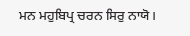ਮਨ ਮਹੁਬਿਪ੍ਰ ਚਰਨ ਸਿਰੁ ਨਾਯੋ।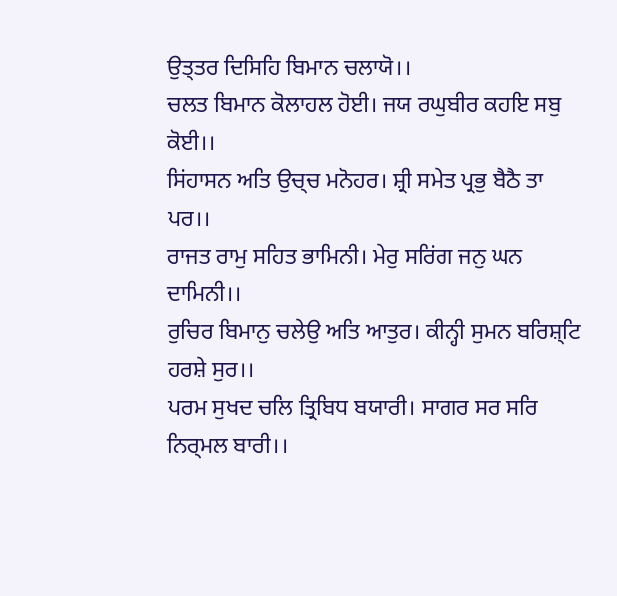ਉਤ੍ਤਰ ਦਿਸਿਹਿ ਬਿਮਾਨ ਚਲਾਯੋ।।
ਚਲਤ ਬਿਮਾਨ ਕੋਲਾਹਲ ਹੋਈ। ਜਯ ਰਘੁਬੀਰ ਕਹਇ ਸਬੁ ਕੋਈ।।
ਸਿਂਹਾਸਨ ਅਤਿ ਉਚ੍ਚ ਮਨੋਹਰ। ਸ਼੍ਰੀ ਸਮੇਤ ਪ੍ਰਭੁ ਬੈਠੈ ਤਾ ਪਰ।।
ਰਾਜਤ ਰਾਮੁ ਸਹਿਤ ਭਾਮਿਨੀ। ਮੇਰੁ ਸਰਿਂਗ ਜਨੁ ਘਨ ਦਾਮਿਨੀ।।
ਰੁਚਿਰ ਬਿਮਾਨੁ ਚਲੇਉ ਅਤਿ ਆਤੁਰ। ਕੀਨ੍ਹੀ ਸੁਮਨ ਬਰਿਸ਼੍ਟਿ ਹਰਸ਼ੇ ਸੁਰ।।
ਪਰਮ ਸੁਖਦ ਚਲਿ ਤ੍ਰਿਬਿਧ ਬਯਾਰੀ। ਸਾਗਰ ਸਰ ਸਰਿ ਨਿਰ੍ਮਲ ਬਾਰੀ।।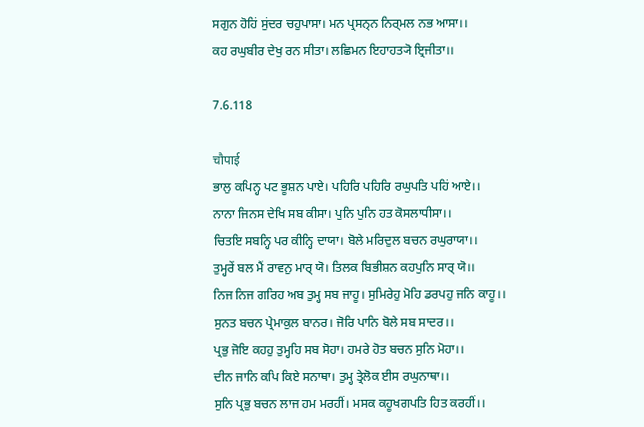ਸਗੁਨ ਹੋਹਿਂ ਸੁਂਦਰ ਚਹੁਪਾਸਾ। ਮਨ ਪ੍ਰਸਨ੍ਨ ਨਿਰ੍ਮਲ ਨਭ ਆਸਾ।।
ਕਹ ਰਘੁਬੀਰ ਦੇਖੁ ਰਨ ਸੀਤਾ। ਲਛਿਮਨ ਇਹਾਹਤ੍ਯੋ ਇ੍ਰਜੀਤਾ।।

7.6.118

चौपाई
ਭਾਲੁ ਕਪਿਨ੍ਹ ਪਟ ਭੂਸ਼ਨ ਪਾਏ। ਪਹਿਰਿ ਪਹਿਰਿ ਰਘੁਪਤਿ ਪਹਿਂ ਆਏ।।
ਨਾਨਾ ਜਿਨਸ ਦੇਖਿ ਸਬ ਕੀਸਾ। ਪੁਨਿ ਪੁਨਿ ਹਤ ਕੋਸਲਾਧੀਸਾ।।
ਚਿਤਇ ਸਬਨ੍ਹਿ ਪਰ ਕੀਨ੍ਹਿ ਦਾਯਾ। ਬੋਲੇ ਮਰਿਦੁਲ ਬਚਨ ਰਘੁਰਾਯਾ।।
ਤੁਮ੍ਹਰੇਂ ਬਲ ਮੈਂ ਰਾਵਨੁ ਮਾਰ੍ ਯੋ। ਤਿਲਕ ਬਿਭੀਸ਼ਨ ਕਹਪੁਨਿ ਸਾਰ੍ ਯੋ।।
ਨਿਜ ਨਿਜ ਗਰਿਹ ਅਬ ਤੁਮ੍ਹ ਸਬ ਜਾਹੂ। ਸੁਮਿਰੇਹੁ ਮੋਹਿ ਡਰਪਹੁ ਜਨਿ ਕਾਹੂ।।
ਸੁਨਤ ਬਚਨ ਪ੍ਰੇਮਾਕੁਲ ਬਾਨਰ। ਜੋਰਿ ਪਾਨਿ ਬੋਲੇ ਸਬ ਸਾਦਰ।।
ਪ੍ਰਭੁ ਜੋਇ ਕਹਹੁ ਤੁਮ੍ਹਹਿ ਸਬ ਸੋਹਾ। ਹਮਰੇ ਹੋਤ ਬਚਨ ਸੁਨਿ ਮੋਹਾ।।
ਦੀਨ ਜਾਨਿ ਕਪਿ ਕਿਏ ਸਨਾਥਾ। ਤੁਮ੍ਹ ਤ੍ਰੇਲੋਕ ਈਸ ਰਘੁਨਾਥਾ।।
ਸੁਨਿ ਪ੍ਰਭੁ ਬਚਨ ਲਾਜ ਹਮ ਮਰਹੀਂ। ਮਸਕ ਕਹੂਖਗਪਤਿ ਹਿਤ ਕਰਹੀਂ।।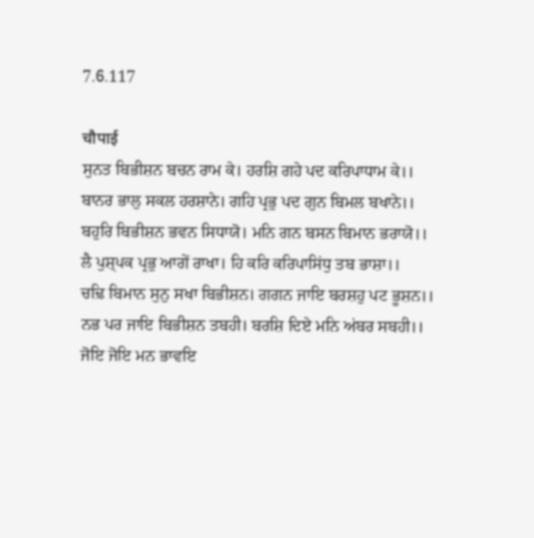7.6.117

चौपाई
ਸੁਨਤ ਬਿਭੀਸ਼ਨ ਬਚਨ ਰਾਮ ਕੇ। ਹਰਸ਼ਿ ਗਹੇ ਪਦ ਕਰਿਪਾਧਾਮ ਕੇ।।
ਬਾਨਰ ਭਾਲੁ ਸਕਲ ਹਰਸ਼ਾਨੇ। ਗਹਿ ਪ੍ਰਭੁ ਪਦ ਗੁਨ ਬਿਮਲ ਬਖਾਨੇ।।
ਬਹੁਰਿ ਬਿਭੀਸ਼ਨ ਭਵਨ ਸਿਧਾਯੋ। ਮਨਿ ਗਨ ਬਸਨ ਬਿਮਾਨ ਭਰਾਯੋ।।
ਲੈ ਪੁਸ਼੍ਪਕ ਪ੍ਰਭੁ ਆਗੇਂ ਰਾਖਾ। ਹਿ ਕਰਿ ਕਰਿਪਾਸਿਂਧੁ ਤਬ ਭਾਸ਼ਾ।।
ਚਢ਼ਿ ਬਿਮਾਨ ਸੁਨੁ ਸਖਾ ਬਿਭੀਸ਼ਨ। ਗਗਨ ਜਾਇ ਬਰਸ਼ਹੁ ਪਟ ਭੂਸ਼ਨ।।
ਨਭ ਪਰ ਜਾਇ ਬਿਭੀਸ਼ਨ ਤਬਹੀ। ਬਰਸ਼ਿ ਦਿਏ ਮਨਿ ਅਂਬਰ ਸਬਹੀ।।
ਜੋਇ ਜੋਇ ਮਨ ਭਾਵਇ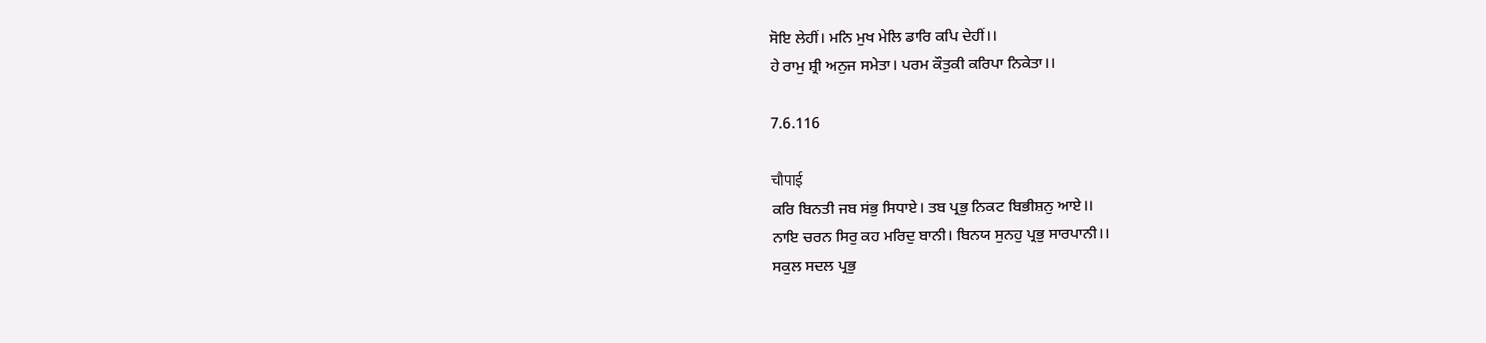ਸੋਇ ਲੇਹੀਂ। ਮਨਿ ਮੁਖ ਮੇਲਿ ਡਾਰਿ ਕਪਿ ਦੇਹੀਂ।।
ਹੇ ਰਾਮੁ ਸ਼੍ਰੀ ਅਨੁਜ ਸਮੇਤਾ। ਪਰਮ ਕੌਤੁਕੀ ਕਰਿਪਾ ਨਿਕੇਤਾ।।

7.6.116

चौपाई
ਕਰਿ ਬਿਨਤੀ ਜਬ ਸਂਭੁ ਸਿਧਾਏ। ਤਬ ਪ੍ਰਭੁ ਨਿਕਟ ਬਿਭੀਸ਼ਨੁ ਆਏ।।
ਨਾਇ ਚਰਨ ਸਿਰੁ ਕਹ ਮਰਿਦੁ ਬਾਨੀ। ਬਿਨਯ ਸੁਨਹੁ ਪ੍ਰਭੁ ਸਾਰਪਾਨੀ।।
ਸਕੁਲ ਸਦਲ ਪ੍ਰਭੁ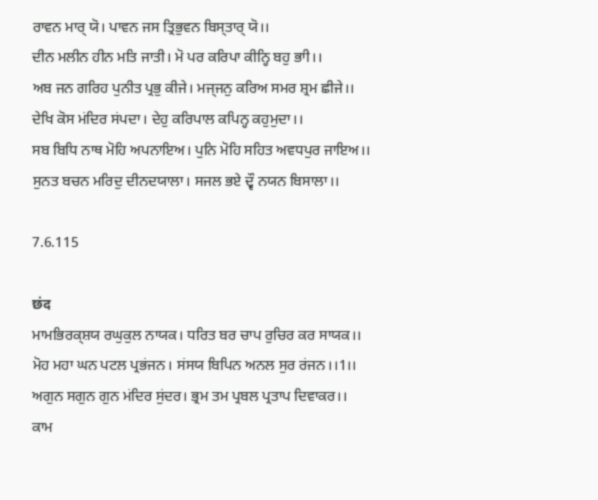ਰਾਵਨ ਮਾਰ੍ ਯੋ। ਪਾਵਨ ਜਸ ਤ੍ਰਿਭੁਵਨ ਬਿਸ੍ਤਾਰ੍ ਯੋ।।
ਦੀਨ ਮਲੀਨ ਹੀਨ ਮਤਿ ਜਾਤੀ। ਮੋ ਪਰ ਕਰਿਪਾ ਕੀਨ੍ਹਿ ਬਹੁ ਭਾੀ।।
ਅਬ ਜਨ ਗਰਿਹ ਪੁਨੀਤ ਪ੍ਰਭੁ ਕੀਜੇ। ਮਜ੍ਜਨੁ ਕਰਿਅ ਸਮਰ ਸ਼੍ਰਮ ਛੀਜੇ।।
ਦੇਖਿ ਕੋਸ ਮਂਦਿਰ ਸਂਪਦਾ। ਦੇਹੁ ਕਰਿਪਾਲ ਕਪਿਨ੍ਹ ਕਹੁਮੁਦਾ।।
ਸਬ ਬਿਧਿ ਨਾਥ ਮੋਹਿ ਅਪਨਾਇਅ। ਪੁਨਿ ਮੋਹਿ ਸਹਿਤ ਅਵਧਪੁਰ ਜਾਇਅ।।
ਸੁਨਤ ਬਚਨ ਮਰਿਦੁ ਦੀਨਦਯਾਲਾ। ਸਜਲ ਭਏ ਦ੍ਵੌ ਨਯਨ ਬਿਸਾਲਾ।।

7.6.115

छंद
ਮਾਮਭਿਰਕ੍ਸ਼ਯ ਰਘੁਕੁਲ ਨਾਯਕ। ਧਰਿਤ ਬਰ ਚਾਪ ਰੁਚਿਰ ਕਰ ਸਾਯਕ।।
ਮੋਹ ਮਹਾ ਘਨ ਪਟਲ ਪ੍ਰਭਂਜਨ। ਸਂਸਯ ਬਿਪਿਨ ਅਨਲ ਸੁਰ ਰਂਜਨ।।1।।
ਅਗੁਨ ਸਗੁਨ ਗੁਨ ਮਂਦਿਰ ਸੁਂਦਰ। ਭ੍ਰਮ ਤਮ ਪ੍ਰਬਲ ਪ੍ਰਤਾਪ ਦਿਵਾਕਰ।।
ਕਾਮ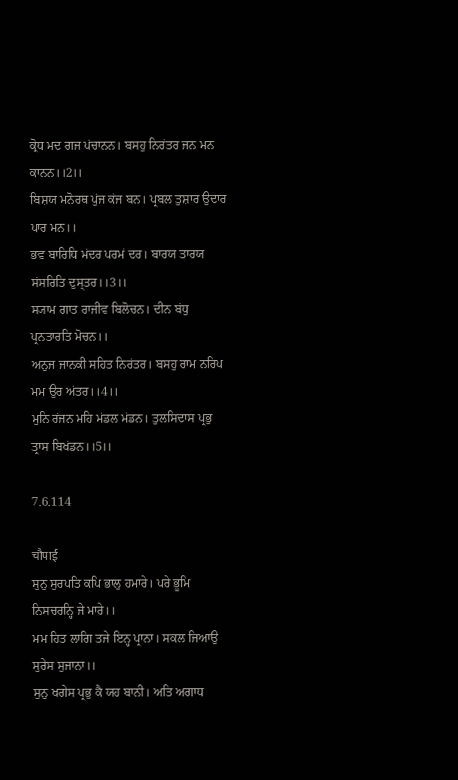ਕ੍ਰੋਧ ਮਦ ਗਜ ਪਂਚਾਨਨ। ਬਸਹੁ ਨਿਰਂਤਰ ਜਨ ਮਨ ਕਾਨਨ।।2।।
ਬਿਸ਼ਯ ਮਨੋਰਥ ਪੁਂਜ ਕਂਜ ਬਨ। ਪ੍ਰਬਲ ਤੁਸ਼ਾਰ ਉਦਾਰ ਪਾਰ ਮਨ।।
ਭਵ ਬਾਰਿਧਿ ਮਂਦਰ ਪਰਮਂ ਦਰ। ਬਾਰਯ ਤਾਰਯ ਸਂਸਰਿਤਿ ਦੁਸ੍ਤਰ।।3।।
ਸ੍ਯਾਮ ਗਾਤ ਰਾਜੀਵ ਬਿਲੋਚਨ। ਦੀਨ ਬਂਧੁ ਪ੍ਰਨਤਾਰਤਿ ਮੋਚਨ।।
ਅਨੁਜ ਜਾਨਕੀ ਸਹਿਤ ਨਿਰਂਤਰ। ਬਸਹੁ ਰਾਮ ਨਰਿਪ ਮਮ ਉਰ ਅਂਤਰ।।4।।
ਮੁਨਿ ਰਂਜਨ ਮਹਿ ਮਂਡਲ ਮਂਡਨ। ਤੁਲਸਿਦਾਸ ਪ੍ਰਭੁ ਤ੍ਰਾਸ ਬਿਖਂਡਨ।।5।।

7.6.114

चौपाई
ਸੁਨੁ ਸੁਰਪਤਿ ਕਪਿ ਭਾਲੁ ਹਮਾਰੇ। ਪਰੇ ਭੂਮਿ ਨਿਸਚਰਨ੍ਹਿ ਜੇ ਮਾਰੇ।।
ਮਮ ਹਿਤ ਲਾਗਿ ਤਜੇ ਇਨ੍ਹ ਪ੍ਰਾਨਾ। ਸਕਲ ਜਿਆਉ ਸੁਰੇਸ ਸੁਜਾਨਾ।।
ਸੁਨੁ ਖਗੇਸ ਪ੍ਰਭੁ ਕੈ ਯਹ ਬਾਨੀ। ਅਤਿ ਅਗਾਧ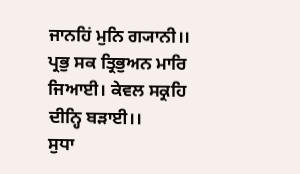ਜਾਨਹਿਂ ਮੁਨਿ ਗ੍ਯਾਨੀ।।
ਪ੍ਰਭੁ ਸਕ ਤ੍ਰਿਭੁਅਨ ਮਾਰਿ ਜਿਆਈ। ਕੇਵਲ ਸਕ੍ਰਹਿ ਦੀਨ੍ਹਿ ਬਡ਼ਾਈ।।
ਸੁਧਾ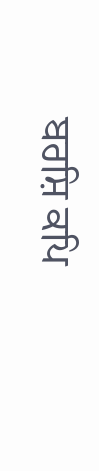ਬਰਸ਼ਿ ਕਪਿ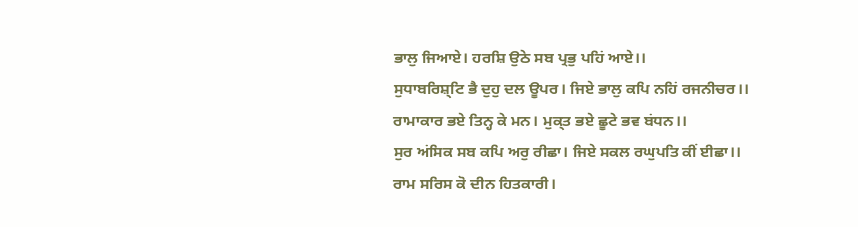ਭਾਲੁ ਜਿਆਏ। ਹਰਸ਼ਿ ਉਠੇ ਸਬ ਪ੍ਰਭੁ ਪਹਿਂ ਆਏ।।
ਸੁਧਾਬਰਿਸ਼੍ਟਿ ਭੈ ਦੁਹੁ ਦਲ ਊਪਰ। ਜਿਏ ਭਾਲੁ ਕਪਿ ਨਹਿਂ ਰਜਨੀਚਰ।।
ਰਾਮਾਕਾਰ ਭਏ ਤਿਨ੍ਹ ਕੇ ਮਨ। ਮੁਕ੍ਤ ਭਏ ਛੂਟੇ ਭਵ ਬਂਧਨ।।
ਸੁਰ ਅਂਸਿਕ ਸਬ ਕਪਿ ਅਰੁ ਰੀਛਾ। ਜਿਏ ਸਕਲ ਰਘੁਪਤਿ ਕੀਂ ਈਛਾ।।
ਰਾਮ ਸਰਿਸ ਕੋ ਦੀਨ ਹਿਤਕਾਰੀ।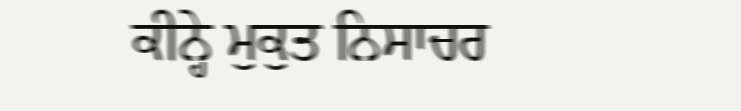ਕੀਨ੍ਹੇ ਮੁਕੁਤ ਨਿਸਾਚਰ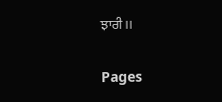ਝਾਰੀ।।

Pages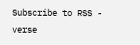Subscribe to RSS - verse